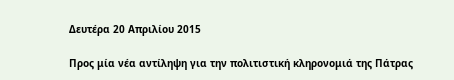Δευτέρα 20 Απριλίου 2015

Προς μία νέα αντίληψη για την πολιτιστική κληρονομιά της Πάτρας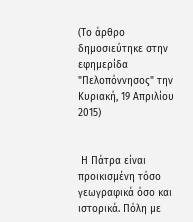(Το άρθρο δημοσιεύτηκε στην εφημερίδα "Πελοπόννησος" την Κυριακή, 19 Απριλίου 2015)


 Η Πάτρα είναι προικισμένη τόσο γεωγραφικά όσο και ιστορικά. Πόλη με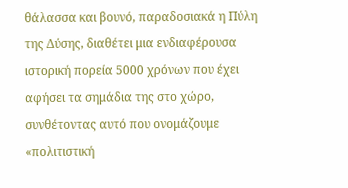θάλασσα και βουνό, παραδοσιακά η Πύλη της Δύσης, διαθέτει μια ενδιαφέρουσα ιστορική πορεία 5000 χρόνων που έχει αφήσει τα σημάδια της στο χώρο, συνθέτοντας αυτό που ονομάζουμε «πολιτιστική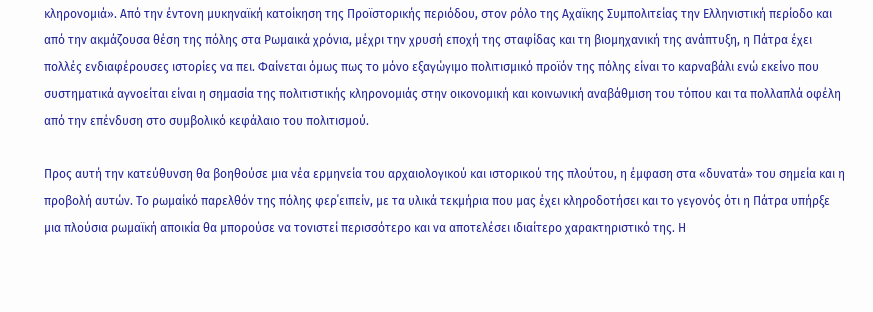κληρονομιά». Από την έντονη μυκηναϊκή κατοίκηση της Προϊστορικής περιόδου, στον ρόλο της Αχαϊκης Συμπολιτείας την Ελληνιστική περίοδο και από την ακμάζουσα θέση της πόλης στα Ρωμαικά χρόνια, μέχρι την χρυσή εποχή της σταφίδας και τη βιομηχανική της ανάπτυξη, η Πάτρα έχει πολλές ενδιαφέρουσες ιστορίες να πει. Φαίνεται όμως πως το μόνο εξαγώγιμο πολιτισμικό προϊόν της πόλης είναι το καρναβάλι ενώ εκείνο που συστηματικά αγνοείται είναι η σημασία της πολιτιστικής κληρονομιάς στην οικονομική και κοινωνική αναβάθμιση του τόπου και τα πολλαπλά οφέλη από την επένδυση στο συμβολικό κεφάλαιο του πολιτισμού.

Προς αυτή την κατεύθυνση θα βοηθούσε μια νέα ερμηνεία του αρχαιολογικού και ιστορικού της πλούτου, η έμφαση στα «δυνατά» του σημεία και η προβολή αυτών. Το ρωμαίκό παρελθόν της πόλης φερ΄ειπείν, με τα υλικά τεκμήρια που μας έχει κληροδοτήσει και το γεγονός ότι η Πάτρα υπήρξε μια πλούσια ρωμαϊκή αποικία θα μπορούσε να τονιστεί περισσότερο και να αποτελέσει ιδιαίτερο χαρακτηριστικό της. Η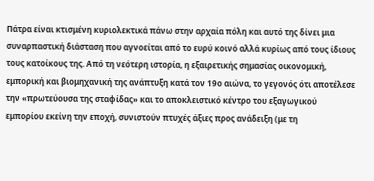Πάτρα είναι κτισμένη κυριολεκτικά πάνω στην αρχαία πόλη και αυτό της δίνει μια συναρπαστική διάσταση που αγνοείται από το ευρύ κοινό αλλά κυρίως από τους ίδιους τους κατοίκους της. Από τη νεότερη ιστορία, η εξαιρετικής σημασίας οικονομική, εμπορική και βιομηχανική της ανάπτυξη κατά τον 19ο αιώνα, το γεγονός ότι αποτέλεσε την «πρωτεύουσα της σταφίδας» και το αποκλειστικό κέντρο του εξαγωγικού εμπορίου εκείνη την εποχή, συνιστούν πτυχές άξιες προς ανάδειξη (με τη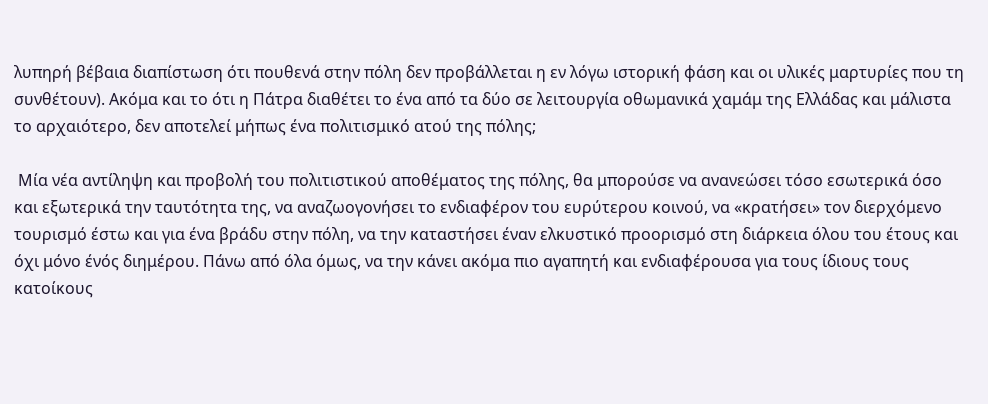λυπηρή βέβαια διαπίστωση ότι πουθενά στην πόλη δεν προβάλλεται η εν λόγω ιστορική φάση και οι υλικές μαρτυρίες που τη συνθέτουν). Ακόμα και το ότι η Πάτρα διαθέτει το ένα από τα δύο σε λειτουργία οθωμανικά χαμάμ της Ελλάδας και μάλιστα το αρχαιότερο, δεν αποτελεί μήπως ένα πολιτισμικό ατού της πόλης;

 Μία νέα αντίληψη και προβολή του πολιτιστικού αποθέματος της πόλης, θα μπορούσε να ανανεώσει τόσο εσωτερικά όσο και εξωτερικά την ταυτότητα της, να αναζωογονήσει το ενδιαφέρον του ευρύτερου κοινού, να «κρατήσει» τον διερχόμενο τουρισμό έστω και για ένα βράδυ στην πόλη, να την καταστήσει έναν ελκυστικό προορισμό στη διάρκεια όλου του έτους και όχι μόνο ένός διημέρου. Πάνω από όλα όμως, να την κάνει ακόμα πιο αγαπητή και ενδιαφέρουσα για τους ίδιους τους κατοίκους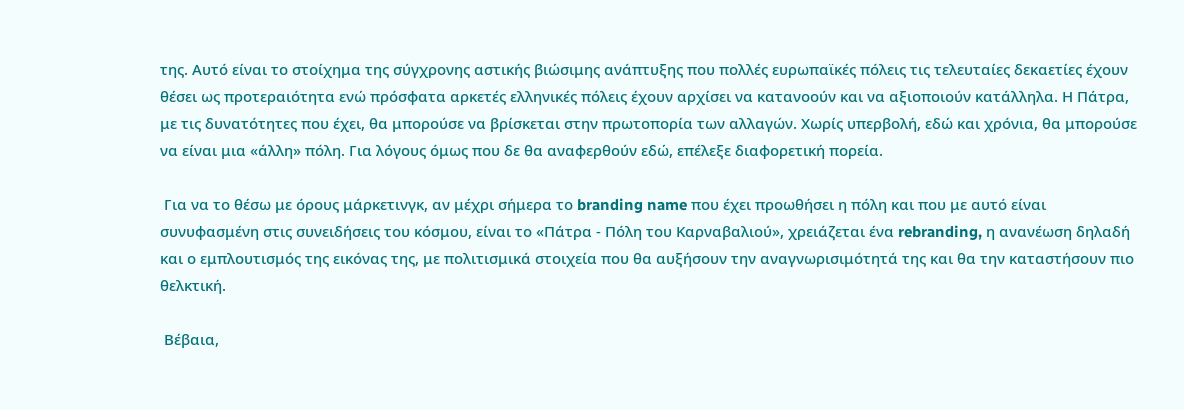της. Αυτό είναι το στοίχημα της σύγχρονης αστικής βιώσιμης ανάπτυξης που πολλές ευρωπαϊκές πόλεις τις τελευταίες δεκαετίες έχουν θέσει ως προτεραιότητα ενώ πρόσφατα αρκετές ελληνικές πόλεις έχουν αρχίσει να κατανοούν και να αξιοποιούν κατάλληλα. Η Πάτρα, με τις δυνατότητες που έχει, θα μπορούσε να βρίσκεται στην πρωτοπορία των αλλαγών. Χωρίς υπερβολή, εδώ και χρόνια, θα μπορούσε να είναι μια «άλλη» πόλη. Για λόγους όμως που δε θα αναφερθούν εδώ, επέλεξε διαφορετική πορεία.

 Για να το θέσω με όρους μάρκετινγκ, αν μέχρι σήμερα το branding name που έχει προωθήσει η πόλη και που με αυτό είναι συνυφασμένη στις συνειδήσεις του κόσμου, είναι το «Πάτρα - Πόλη του Καρναβαλιού», χρειάζεται ένα rebranding, η ανανέωση δηλαδή και ο εμπλουτισμός της εικόνας της, με πολιτισμικά στοιχεία που θα αυξήσουν την αναγνωρισιμότητά της και θα την καταστήσουν πιο θελκτική.

 Βέβαια,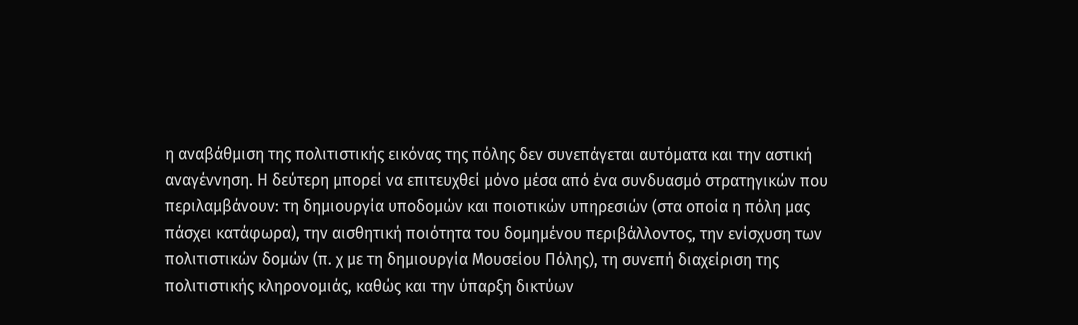η αναβάθμιση της πολιτιστικής εικόνας της πόλης δεν συνεπάγεται αυτόματα και την αστική αναγέννηση. Η δεύτερη μπορεί να επιτευχθεί μόνο μέσα από ένα συνδυασμό στρατηγικών που περιλαμβάνουν: τη δημιουργία υποδομών και ποιοτικών υπηρεσιών (στα οποία η πόλη μας πάσχει κατάφωρα), την αισθητική ποιότητα του δομημένου περιβάλλοντος, την ενίσχυση των πολιτιστικών δομών (π. χ με τη δημιουργία Μουσείου Πόλης), τη συνεπή διαχείριση της πολιτιστικής κληρονομιάς, καθώς και την ύπαρξη δικτύων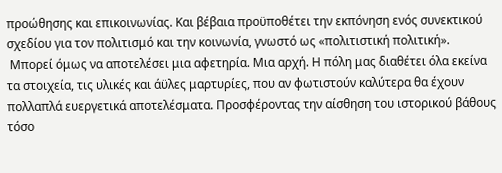προώθησης και επικοινωνίας. Και βέβαια προϋποθέτει την εκπόνηση ενός συνεκτικού σχεδίου για τον πολιτισμό και την κοινωνία, γνωστό ως «πολιτιστική πολιτική».
 Μπορεί όμως να αποτελέσει μια αφετηρία. Μια αρχή. Η πόλη μας διαθέτει όλα εκείνα τα στοιχεία, τις υλικές και άϋλες μαρτυρίες, που αν φωτιστούν καλύτερα θα έχουν πολλαπλά ευεργετικά αποτελέσματα. Προσφέροντας την αίσθηση του ιστορικού βάθους τόσο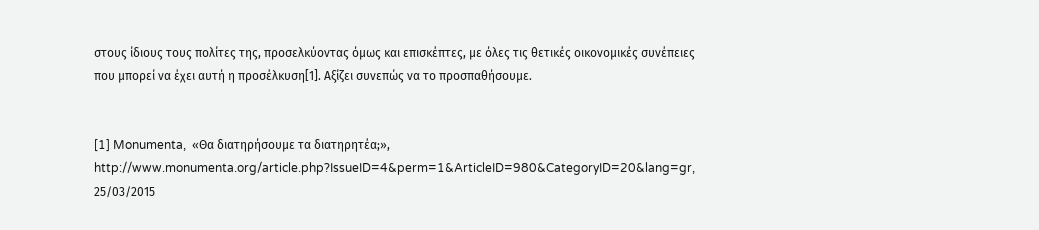στους ίδιους τους πολίτες της, προσελκύοντας όμως και επισκέπτες, με όλες τις θετικές οικονομικές συνέπειες που μπορεί να έχει αυτή η προσέλκυση[1]. Αξίζει συνεπώς να το προσπαθήσουμε.


[1] Monumenta,  «Θα διατηρήσουμε τα διατηρητέα;», http://www.monumenta.org/article.php?IssueID=4&perm=1&ArticleID=980&CategoryID=20&lang=gr, 25/03/2015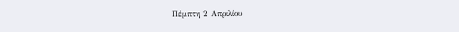Πέμπτη 2 Απριλίου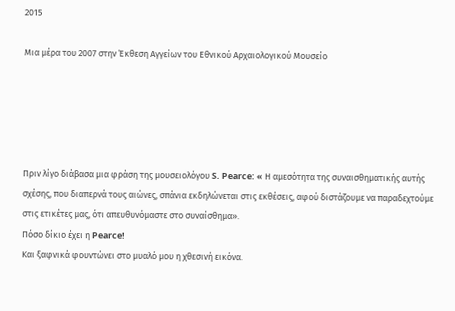2015

Μια μέρα του 2007 στην Έκθεση Αγγείων του Εθνικού Αρχαιολογικού Μουσείο





Πριν λίγο διάβασα μια φράση της μουσειολόγου S. Pearce: « Η αμεσότητα της συναισθηματικής αυτής σχέσης, που διαπερνά τους αιώνες, σπάνια εκδηλώνεται στις εκθέσεις, αφού διστάζουμε να παραδεχτούμε στις ετικέτες μας, ότι απευθυνόμαστε στο συναίσθημα».
Πόσο δίκιο έχει η Pearce!
Και ξαφνικά φουντώνει στο μυαλό μου η χθεσινή εικόνα.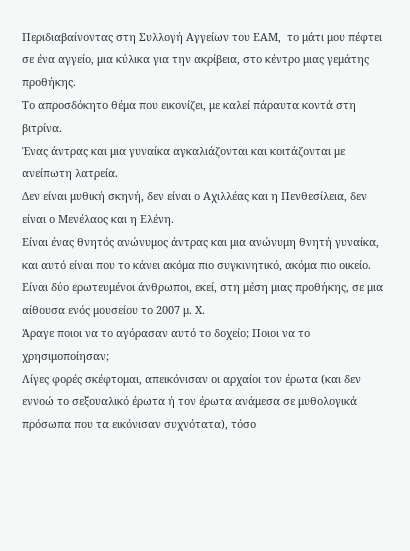Περιδιαβαίνοντας στη Συλλογή Αγγείων του ΕΑΜ,  το μάτι μου πέφτει σε ένα αγγείο, μια κύλικα για την ακρίβεια, στο κέντρο μιας γεμάτης προθήκης.
Το απροσδόκητο θέμα που εικονίζει, με καλεί πάραυτα κοντά στη βιτρίνα.
Ένας άντρας και μια γυναίκα αγκαλιάζονται και κοιτάζονται με ανείπωτη λατρεία.
Δεν είναι μυθική σκηνή, δεν είναι ο Αχιλλέας και η Πενθεσίλεια, δεν είναι ο Μενέλαος και η Ελένη.
Είναι ένας θνητός ανώνυμος άντρας και μια ανώνυμη θνητή γυναίκα, και αυτό είναι που το κάνει ακόμα πιο συγκινητικό, ακόμα πιο οικείο.
Είναι δύο ερωτευμένοι άνθρωποι, εκεί, στη μέση μιας προθήκης, σε μια αίθουσα ενός μουσείου το 2007 μ. Χ.
Άραγε ποιοι να το αγόρασαν αυτό το δοχείο; Ποιοι να το χρησιμοποίησαν;
Λίγες φορές σκέφτομαι, απεικόνισαν οι αρχαίοι τον έρωτα (και δεν εννοώ το σεξουαλικό έρωτα ή τον έρωτα ανάμεσα σε μυθολογικά πρόσωπα που τα εικόνισαν συχνότατα), τόσο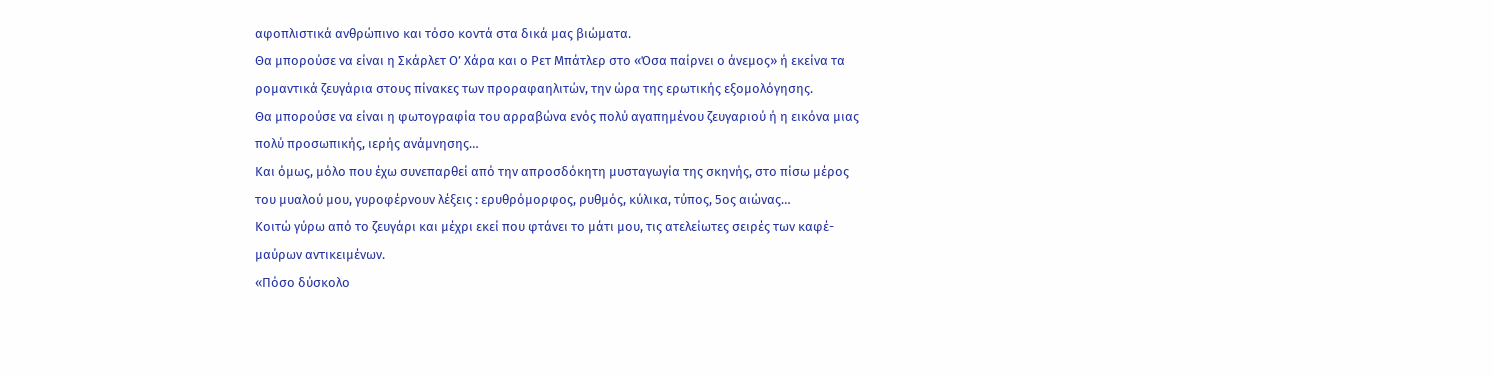αφοπλιστικά ανθρώπινο και τόσο κοντά στα δικά μας βιώματα.
Θα μπορούσε να είναι η Σκάρλετ Ο’ Χάρα και ο Ρετ Μπάτλερ στο «Όσα παίρνει ο άνεμος» ή εκείνα τα ρομαντικά ζευγάρια στους πίνακες των προραφαηλιτών, την ώρα της ερωτικής εξομολόγησης.
Θα μπορούσε να είναι η φωτογραφία του αρραβώνα ενός πολύ αγαπημένου ζευγαριού ή η εικόνα μιας πολύ προσωπικής, ιερής ανάμνησης…
Και όμως, μόλο που έχω συνεπαρθεί από την απροσδόκητη μυσταγωγία της σκηνής, στο πίσω μέρος του μυαλού μου, γυροφέρνουν λέξεις : ερυθρόμορφος, ρυθμός, κύλικα, τύπος, 5ος αιώνας…
Κοιτώ γύρω από το ζευγάρι και μέχρι εκεί που φτάνει το μάτι μου, τις ατελείωτες σειρές των καφέ-μαύρων αντικειμένων.
«Πόσο δύσκολο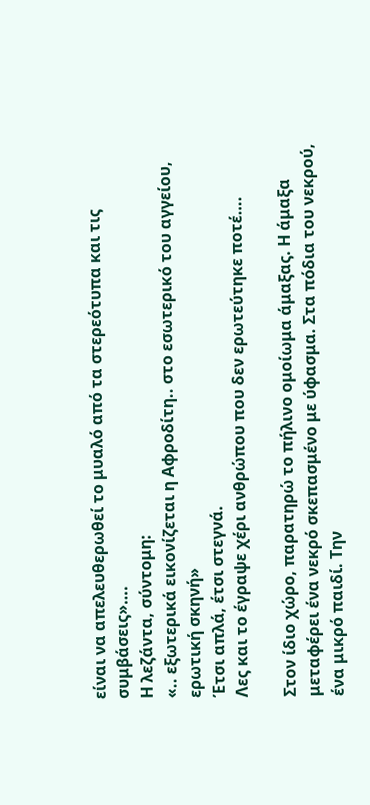είναι να απελευθερωθεί το μυαλό από τα στερεότυπα και τις συμβάσεις»….
Η λεζάντα, σύντομη:
«.. εξωτερικά εικονίζεται η Αφροδίτη.. στο εσωτερικό του αγγείου, ερωτική σκηνή»
Έτσι απλά, έτσι στεγνά.
Λες και το έγραψε χέρι ανθρώπου που δεν ερωτεύτηκε ποτέ….

Στον ίδιο χώρο, παρατηρώ το πήλινο ομοίωμα άμαξας. Η άμαξα μεταφέρει ένα νεκρό σκεπασμένο με ύφασμα. Στα πόδια του νεκρού, ένα μικρό παιδί. Την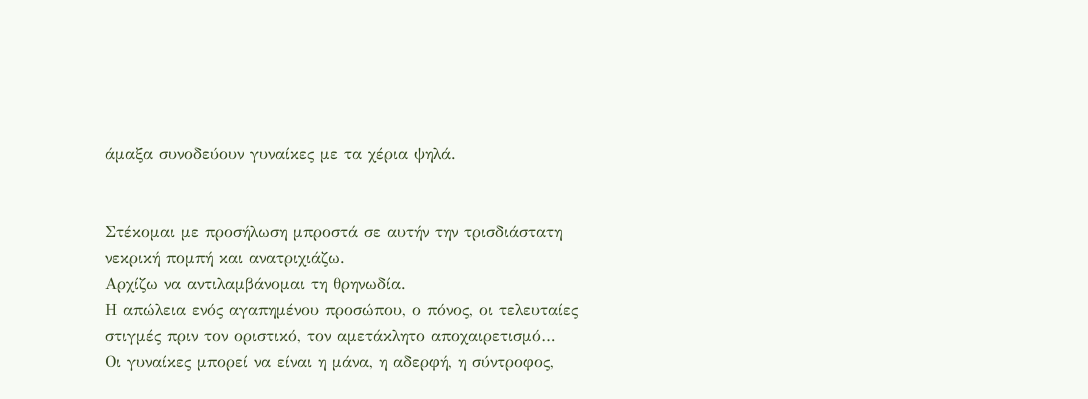άμαξα συνοδεύουν γυναίκες με τα χέρια ψηλά.


Στέκομαι με προσήλωση μπροστά σε αυτήν την τρισδιάστατη νεκρική πομπή και ανατριχιάζω.
Αρχίζω να αντιλαμβάνομαι τη θρηνωδία.
Η απώλεια ενός αγαπημένου προσώπου, ο πόνος, οι τελευταίες στιγμές πριν τον οριστικό, τον αμετάκλητο αποχαιρετισμό…
Οι γυναίκες μπορεί να είναι η μάνα, η αδερφή, η σύντροφος,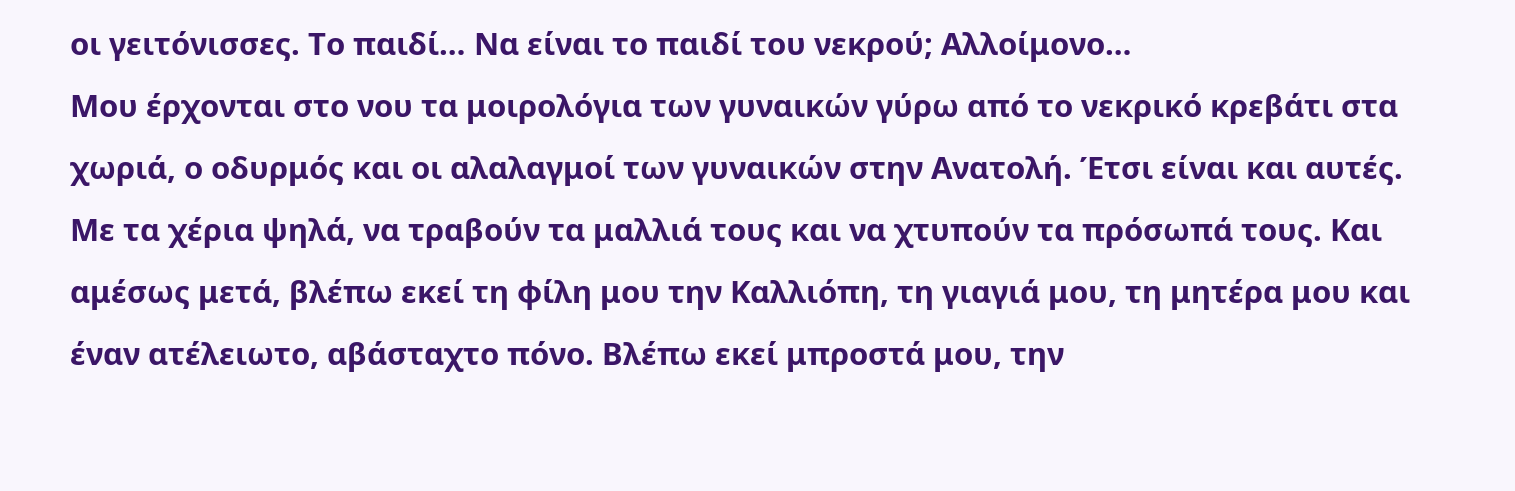οι γειτόνισσες. Το παιδί… Να είναι το παιδί του νεκρού; Αλλοίμονο…
Μου έρχονται στο νου τα μοιρολόγια των γυναικών γύρω από το νεκρικό κρεβάτι στα χωριά, ο οδυρμός και οι αλαλαγμοί των γυναικών στην Ανατολή. Έτσι είναι και αυτές. Με τα χέρια ψηλά, να τραβούν τα μαλλιά τους και να χτυπούν τα πρόσωπά τους. Και αμέσως μετά, βλέπω εκεί τη φίλη μου την Καλλιόπη, τη γιαγιά μου, τη μητέρα μου και έναν ατέλειωτο, αβάσταχτο πόνο. Βλέπω εκεί μπροστά μου, την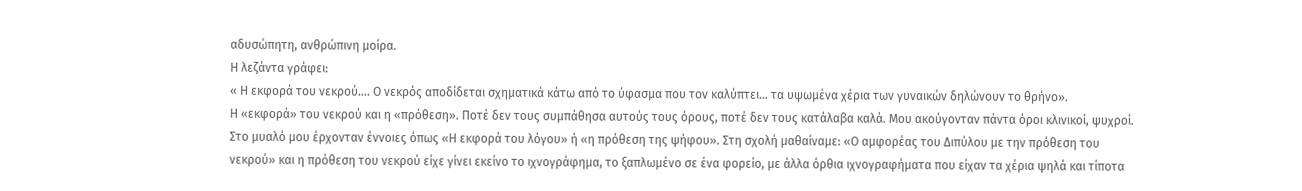αδυσώπητη, ανθρώπινη μοίρα.
Η λεζάντα γράφει:
« Η εκφορά του νεκρού…. Ο νεκρός αποδίδεται σχηματικά κάτω από το ύφασμα που τον καλύπτει… τα υψωμένα χέρια των γυναικών δηλώνουν το θρήνο».
Η «εκφορά» του νεκρού και η «πρόθεση». Ποτέ δεν τους συμπάθησα αυτούς τους όρους, ποτέ δεν τους κατάλαβα καλά. Μου ακούγονταν πάντα όροι κλινικοί, ψυχροί. Στο μυαλό μου έρχονταν έννοιες όπως «Η εκφορά του λόγου» ή «η πρόθεση της ψήφου». Στη σχολή μαθαίναμε: «Ο αμφορέας του Διπύλου με την πρόθεση του νεκρού» και η πρόθεση του νεκρού είχε γίνει εκείνο το ιχνογράφημα, το ξαπλωμένο σε ένα φορείο, με άλλα όρθια ιχνογραφήματα που είχαν τα χέρια ψηλά και τίποτα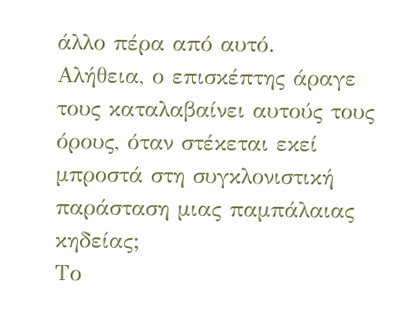άλλο πέρα από αυτό.
Αλήθεια, ο επισκέπτης άραγε τους καταλαβαίνει αυτούς τους όρους, όταν στέκεται εκεί μπροστά στη συγκλονιστική παράσταση μιας παμπάλαιας κηδείας;
Το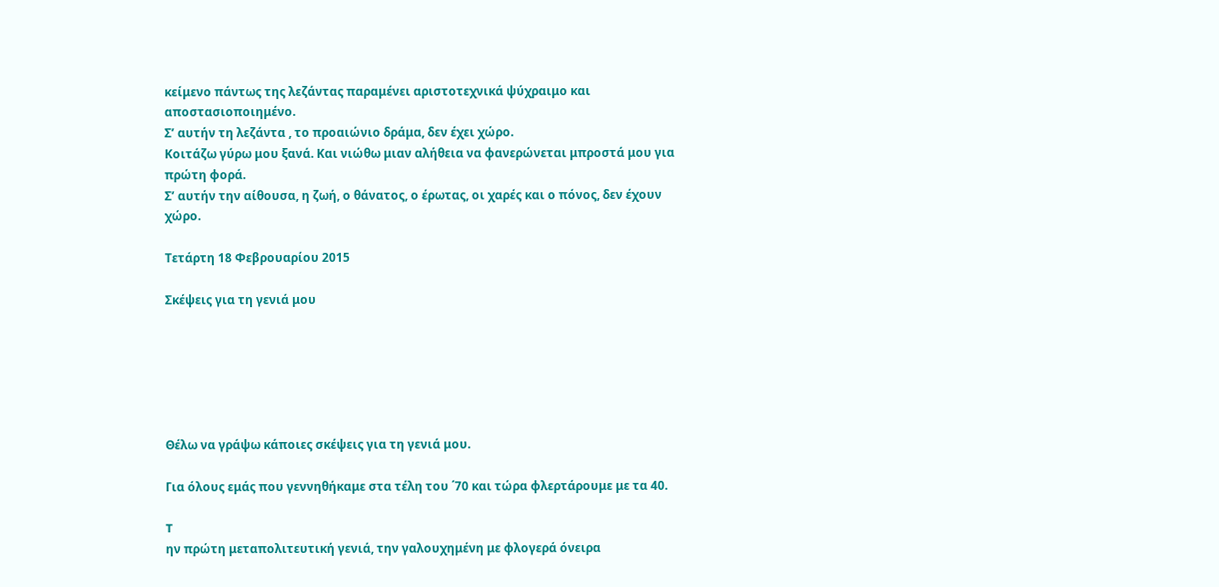κείμενο πάντως της λεζάντας παραμένει αριστοτεχνικά ψύχραιμο και αποστασιοποιημένο.
Σ’ αυτήν τη λεζάντα , το προαιώνιο δράμα, δεν έχει χώρο.
Κοιτάζω γύρω μου ξανά. Και νιώθω μιαν αλήθεια να φανερώνεται μπροστά μου για πρώτη φορά.
Σ’ αυτήν την αίθουσα, η ζωή, ο θάνατος, ο έρωτας, οι χαρές και ο πόνος, δεν έχουν χώρο.

Τετάρτη 18 Φεβρουαρίου 2015

Σκέψεις για τη γενιά μου






Θέλω να γράψω κάποιες σκέψεις για τη γενιά μου.

Για όλους εμάς που γεννηθήκαμε στα τέλη του ΄70 και τώρα φλερτάρουμε με τα 40.

T
ην πρώτη μεταπολιτευτική γενιά, την γαλουχημένη με φλογερά όνειρα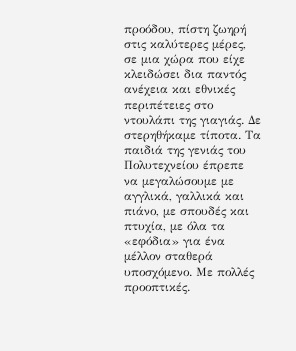προόδου, πίστη ζωηρή στις καλύτερες μέρες, σε μια χώρα που είχε κλειδώσει δια παντός ανέχεια και εθνικές περιπέτειες στο ντουλάπι της γιαγιάς. Δε στερηθήκαμε τίποτα. Τα παιδιά της γενιάς του Πολυτεχνείου έπρεπε να μεγαλώσουμε με αγγλικά, γαλλικά και πιάνο, με σπουδές και πτυχία, με όλα τα «εφόδια» για ένα μέλλον σταθερά υποσχόμενο. Με πολλές προοπτικές.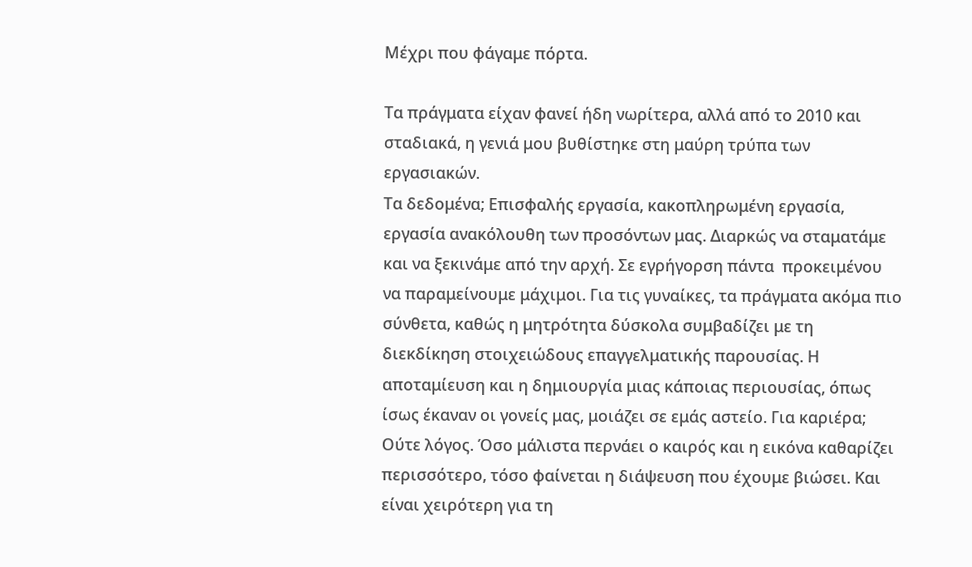Μέχρι που φάγαμε πόρτα.

Τα πράγματα είχαν φανεί ήδη νωρίτερα, αλλά από το 2010 και σταδιακά, η γενιά μου βυθίστηκε στη μαύρη τρύπα των εργασιακών.
Τα δεδομένα; Επισφαλής εργασία, κακοπληρωμένη εργασία, εργασία ανακόλουθη των προσόντων μας. Διαρκώς να σταματάμε και να ξεκινάμε από την αρχή. Σε εγρήγορση πάντα  προκειμένου να παραμείνουμε μάχιμοι. Για τις γυναίκες, τα πράγματα ακόμα πιο σύνθετα, καθώς η μητρότητα δύσκολα συμβαδίζει με τη διεκδίκηση στοιχειώδους επαγγελματικής παρουσίας. Η αποταμίευση και η δημιουργία μιας κάποιας περιουσίας, όπως ίσως έκαναν οι γονείς μας, μοιάζει σε εμάς αστείο. Για καριέρα; Ούτε λόγος. Όσο μάλιστα περνάει ο καιρός και η εικόνα καθαρίζει περισσότερο, τόσο φαίνεται η διάψευση που έχουμε βιώσει. Και είναι χειρότερη για τη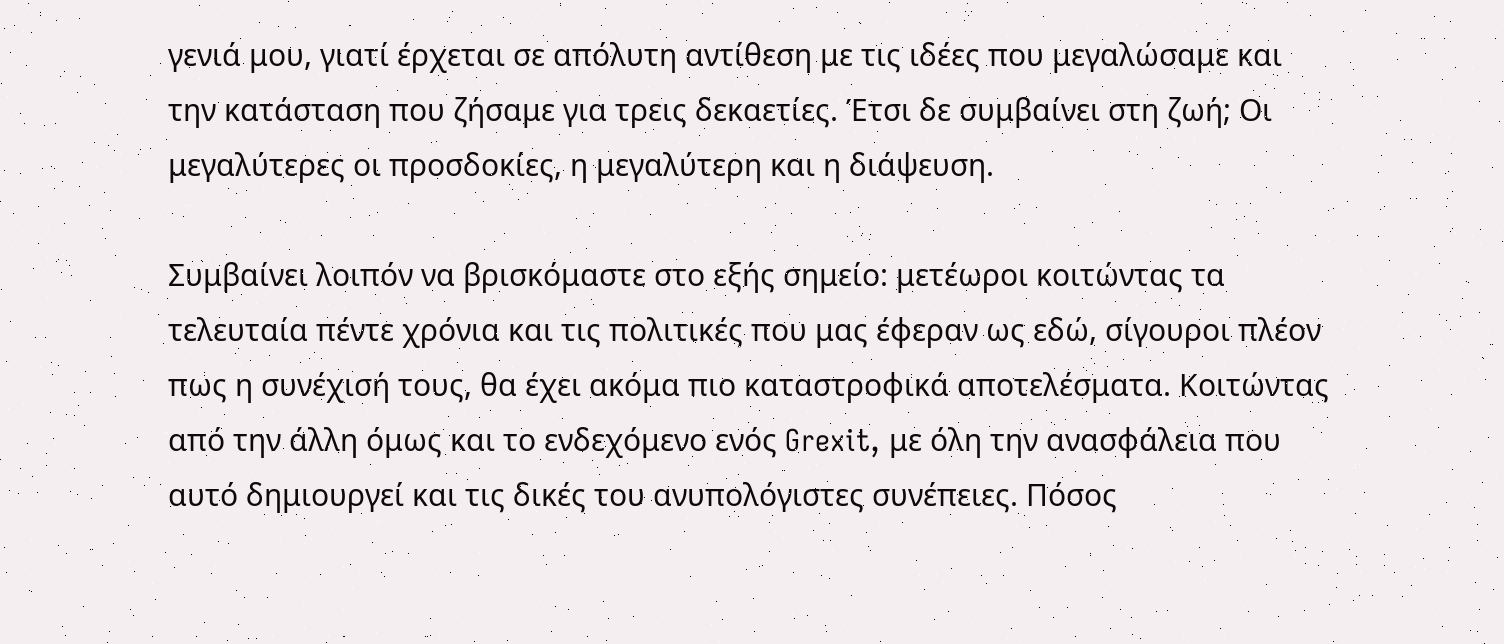γενιά μου, γιατί έρχεται σε απόλυτη αντίθεση με τις ιδέες που μεγαλώσαμε και την κατάσταση που ζήσαμε για τρεις δεκαετίες. Έτσι δε συμβαίνει στη ζωή; Οι μεγαλύτερες οι προσδοκίες, η μεγαλύτερη και η διάψευση.

Συμβαίνει λοιπόν να βρισκόμαστε στο εξής σημείο: μετέωροι κοιτώντας τα τελευταία πέντε χρόνια και τις πολιτικές που μας έφεραν ως εδώ, σίγουροι πλέον πως η συνέχισή τους, θα έχει ακόμα πιο καταστροφικά αποτελέσματα. Κοιτώντας από την άλλη όμως και το ενδεχόμενο ενός Grexit, με όλη την ανασφάλεια που αυτό δημιουργεί και τις δικές του ανυπολόγιστες συνέπειες. Πόσος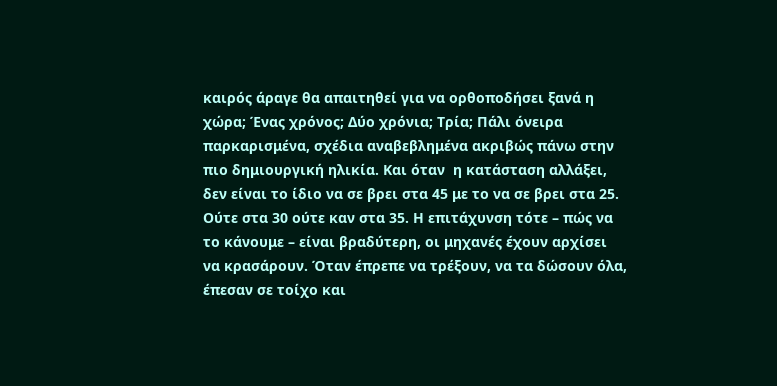καιρός άραγε θα απαιτηθεί για να ορθοποδήσει ξανά η χώρα; Ένας χρόνος; Δύο χρόνια; Τρία; Πάλι όνειρα παρκαρισμένα, σχέδια αναβεβλημένα ακριβώς πάνω στην πιο δημιουργική ηλικία. Και όταν  η κατάσταση αλλάξει, δεν είναι το ίδιο να σε βρει στα 45 με το να σε βρει στα 25. Ούτε στα 30 ούτε καν στα 35. Η επιτάχυνση τότε – πώς να το κάνουμε – είναι βραδύτερη, οι μηχανές έχουν αρχίσει να κρασάρουν. Όταν έπρεπε να τρέξουν, να τα δώσουν όλα, έπεσαν σε τοίχο και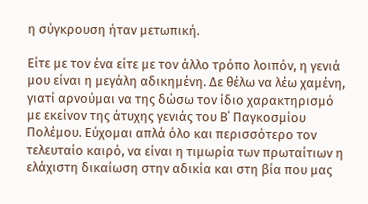η σύγκρουση ήταν μετωπική.

Είτε με τον ένα είτε με τον άλλο τρόπο λοιπόν, η γενιά μου είναι η μεγάλη αδικημένη. Δε θέλω να λέω χαμένη, γιατί αρνούμαι να της δώσω τον ίδιο χαρακτηρισμό με εκείνον της άτυχης γενιάς του Β΄ Παγκοσμίου Πολέμου. Εύχομαι απλά όλο και περισσότερο τον τελευταίο καιρό, να είναι η τιμωρία των πρωταίτιων η ελάχιστη δικαίωση στην αδικία και στη βία που μας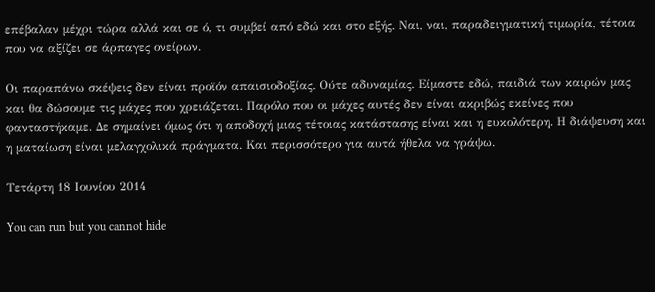επέβαλαν μέχρι τώρα αλλά και σε ό, τι συμβεί από εδώ και στο εξής. Ναι, ναι, παραδειγματική τιμωρία, τέτοια που να αξίζει σε άρπαγες ονείρων.

Οι παραπάνω σκέψεις δεν είναι προϊόν απαισιοδοξίας. Ούτε αδυναμίας. Είμαστε εδώ, παιδιά των καιρών μας και θα δώσουμε τις μάχες που χρειάζεται. Παρόλο που οι μάχες αυτές δεν είναι ακριβώς εκείνες που φανταστήκαμε. Δε σημαίνει όμως ότι η αποδοχή μιας τέτοιας κατάστασης είναι και η ευκολότερη. Η διάψευση και η ματαίωση είναι μελαγχολικά πράγματα. Και περισσότερο για αυτά ήθελα να γράψω.

Τετάρτη 18 Ιουνίου 2014

You can run but you cannot hide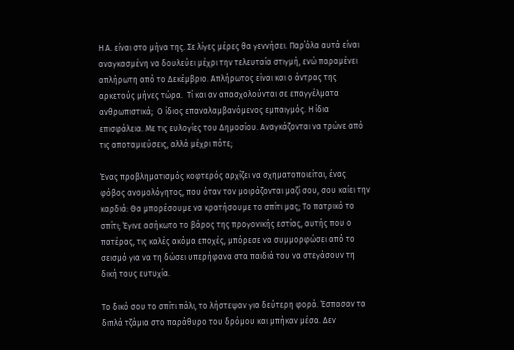Η Α. είναι στο μήνα της. Σε λίγες μέρες θα γεννήσει. Παρ΄όλα αυτά είναι αναγκασμένη να δουλεύει μέχρι την τελευταία στιγμή, ενώ παραμένει απλήρωτη από το Δεκέμβριο. Απλήρωτος είναι και ο άντρας της αρκετούς μήνες τώρα.  Τί και αν απασχολούνται σε επαγγέλματα ανθρωπιστικά;  Ο ίδιος επαναλαμβανόμενος εμπαιγμός. Η ίδια επισφάλεια. Με τις ευλογίες του Δημοσίου. Αναγκάζονται να τρώνε από τις αποταμιεύσεις, αλλά μέχρι πότε;

Ένας προβληματισμός κοφτερός αρχίζει να σχηματοποιείται, ένας φόβος ανομολόγητος, που όταν τον μοιράζονται μαζί σου, σου καίει την καρδιά: Θα μπορέσουμε να κρατήσουμε το σπίτι μας; Το πατρικό το σπίτι; Έγινε ασήκωτο το βάρος της προγονικής εστίας, αυτής που ο πατέρας, τις καλές ακόμα εποχές, μπόρεσε να συμμορφώσει από το σεισμό για να τη δώσει υπερήφανα στα παιδιά του να στεγάσουν τη δική τους ευτυχία.

Το δικό σου το σπίτι πάλι, το λήστεψαν για δεύτερη φορά. Έσπασαν τα διπλά τζάμια στο παράθυρο του δρόμου και μπήκαν μέσα. Δεν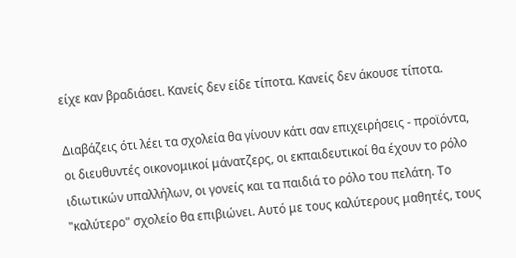είχε καν βραδιάσει. Κανείς δεν είδε τίποτα. Κανείς δεν άκουσε τίποτα.

Διαβάζεις ότι λέει τα σχολεία θα γίνουν κάτι σαν επιχειρήσεις - προϊόντα, οι διευθυντές οικονομικοί μάνατζερς, οι εκπαιδευτικοί θα έχουν το ρόλο ιδιωτικών υπαλλήλων, οι γονείς και τα παιδιά το ρόλο του πελάτη. Το "καλύτερο" σχολείο θα επιβιώνει. Αυτό με τους καλύτερους μαθητές, τους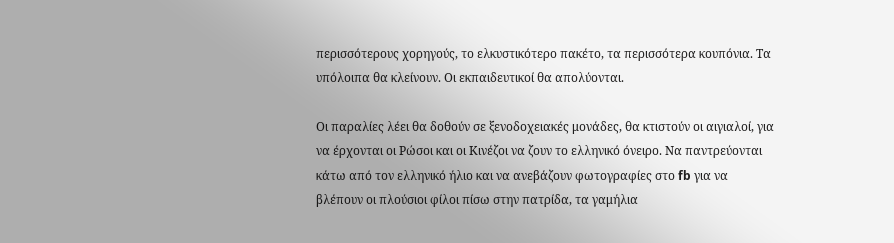περισσότερους χορηγούς, το ελκυστικότερο πακέτο, τα περισσότερα κουπόνια. Τα υπόλοιπα θα κλείνουν. Οι εκπαιδευτικοί θα απολύονται.

Οι παραλίες λέει θα δοθούν σε ξενοδοχειακές μονάδες, θα κτιστούν οι αιγιαλοί, για να έρχονται οι Ρώσοι και οι Κινέζοι να ζουν το ελληνικό όνειρο. Να παντρεύονται κάτω από τον ελληνικό ήλιο και να ανεβάζουν φωτογραφίες στο fb για να βλέπουν οι πλούσιοι φίλοι πίσω στην πατρίδα, τα γαμήλια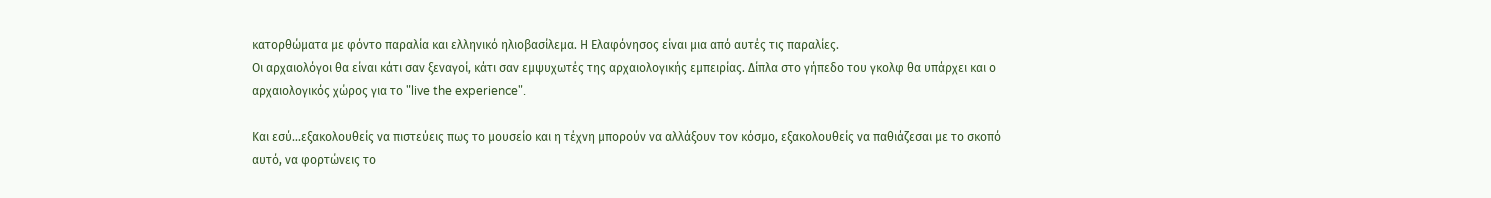κατορθώματα με φόντο παραλία και ελληνικό ηλιοβασίλεμα. Η Ελαφόνησος είναι μια από αυτές τις παραλίες.
Οι αρχαιολόγοι θα είναι κάτι σαν ξεναγοί, κάτι σαν εμψυχωτές της αρχαιολογικής εμπειρίας. Δίπλα στο γήπεδο του γκολφ θα υπάρχει και ο αρχαιολογικός χώρος για το "live the experience".

Και εσύ...εξακολουθείς να πιστεύεις πως το μουσείο και η τέχνη μπορούν να αλλάξουν τον κόσμο, εξακολουθείς να παθιάζεσαι με το σκοπό αυτό, να φορτώνεις το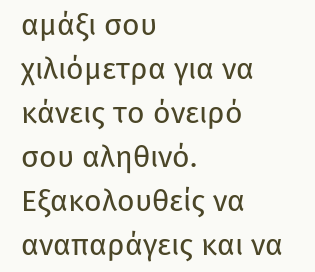αμάξι σου χιλιόμετρα για να κάνεις το όνειρό σου αληθινό. Εξακολουθείς να αναπαράγεις και να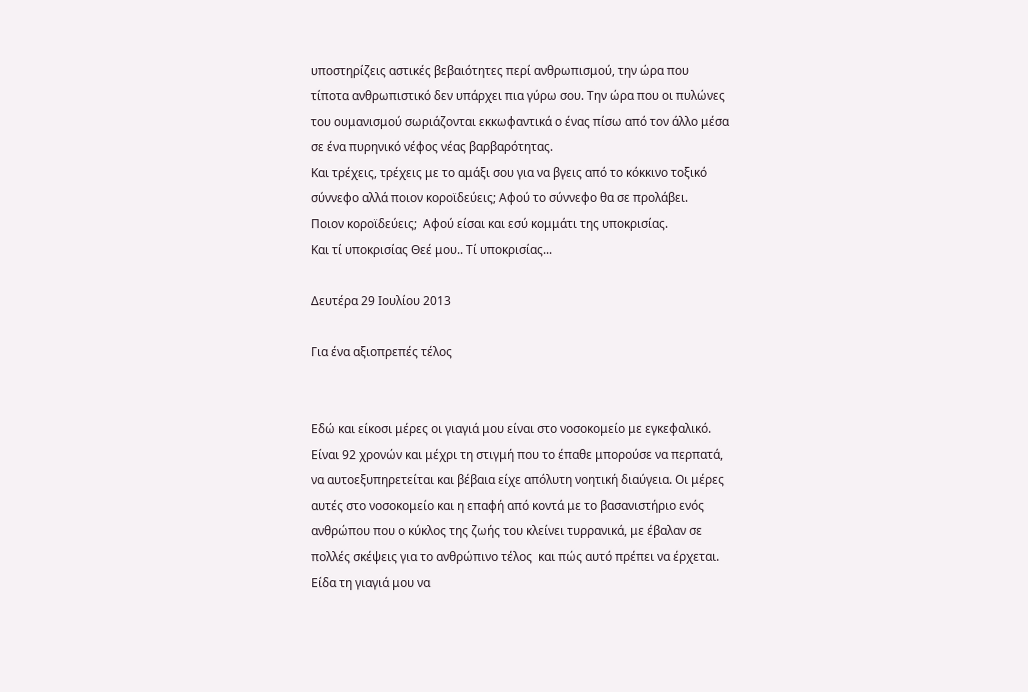υποστηρίζεις αστικές βεβαιότητες περί ανθρωπισμού, την ώρα που τίποτα ανθρωπιστικό δεν υπάρχει πια γύρω σου. Την ώρα που οι πυλώνες του ουμανισμού σωριάζονται εκκωφαντικά ο ένας πίσω από τον άλλο μέσα σε ένα πυρηνικό νέφος νέας βαρβαρότητας.
Και τρέχεις, τρέχεις με το αμάξι σου για να βγεις από το κόκκινο τοξικό σύννεφο αλλά ποιον κοροϊδεύεις; Αφού το σύννεφο θα σε προλάβει.
Ποιον κοροϊδεύεις;  Αφού είσαι και εσύ κομμάτι της υποκρισίας.
Και τί υποκρισίας Θεέ μου.. Τί υποκρισίας...

Δευτέρα 29 Ιουλίου 2013

Για ένα αξιοπρεπές τέλος


Εδώ και είκοσι μέρες οι γιαγιά μου είναι στο νοσοκομείο με εγκεφαλικό. Είναι 92 χρονών και μέχρι τη στιγμή που το έπαθε μπορούσε να περπατά, να αυτοεξυπηρετείται και βέβαια είχε απόλυτη νοητική διαύγεια. Οι μέρες αυτές στο νοσοκομείο και η επαφή από κοντά με το βασανιστήριο ενός ανθρώπου που ο κύκλος της ζωής του κλείνει τυρρανικά, με έβαλαν σε πολλές σκέψεις για το ανθρώπινο τέλος  και πώς αυτό πρέπει να έρχεται. Είδα τη γιαγιά μου να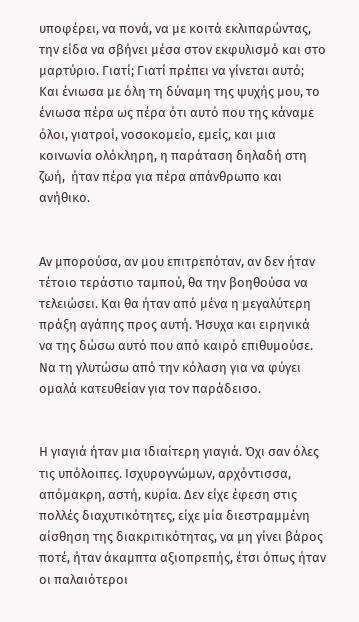υποφέρει, να πονά, να με κοιτά εκλιπαρώντας, την είδα να σβήνει μέσα στον εκφυλισμό και στο μαρτύριο. Γιατί; Γιατί πρέπει να γίνεται αυτό; Και ένιωσα με όλη τη δύναμη της ψυχής μου, το ένιωσα πέρα ως πέρα ότι αυτό που της κάναμε όλοι, γιατροί, νοσοκομείο, εμείς, και μια κοινωνία ολόκληρη, η παράταση δηλαδή στη ζωή,  ήταν πέρα για πέρα απάνθρωπο και ανήθικο.


Αν μπορούσα, αν μου επιτρεπόταν, αν δεν ήταν τέτοιο τεράστιο ταμπού, θα την βοηθούσα να τελειώσει. Και θα ήταν από μένα η μεγαλύτερη πράξη αγάπης προς αυτή. Ήσυχα και ειρηνικά να της δώσω αυτό που από καιρό επιθυμούσε. Να τη γλυτώσω από την κόλαση για να φύγει ομαλά κατευθείαν για τον παράδεισο.


Η γιαγιά ήταν μια ιδιαίτερη γιαγιά. Όχι σαν όλες τις υπόλοιπες. Ισχυρογνώμων, αρχόντισσα, απόμακρη, αστή, κυρία. Δεν είχε έφεση στις πολλές διαχυτικότητες, είχε μία διεστραμμένη αίσθηση της διακριτικότητας, να μη γίνει βάρος ποτέ, ήταν άκαμπτα αξιοπρεπής, έτσι όπως ήταν οι παλαιότεροι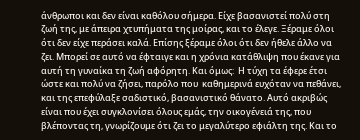άνθρωποι και δεν είναι καθόλου σήμερα. Είχε βασανιστεί πολύ στη ζωή της, με άπειρα χτυπήματα της μοίρας, και το έλεγε. Ξέραμε όλοι ότι δεν είχε περάσει καλά. Επίσης ξέραμε όλοι ότι δεν ήθελε άλλο να ζει. Μπορεί σε αυτό να έφταιγε και η χρόνια κατάθλιψη που έκανε για αυτή τη γυναίκα τη ζωή αφόρητη. Και όμως:  Η τύχη τα έφερε έτσι ώστε και πολύ να ζήσει, παρόλο που  καθημερινά ευχόταν να πεθάνει, και της επεφύλαξε σαδιστικό, βασανιστικό θάνατο. Αυτό ακριβώς είναι που έχει συγκλονίσει όλους εμάς, την οικογένειά της, που βλέποντας τη, γνωρίζουμε ότι ζει το μεγαλύτερο εφιάλτη της. Και το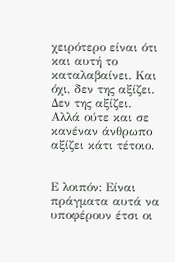χειρότερο είναι ότι και αυτή το καταλαβαίνει. Και όχι, δεν της αξίζει. Δεν της αξίζει. Αλλά ούτε και σε κανέναν άνθρωπο αξίζει κάτι τέτοιο.


Ε λοιπόν: Είναι πράγματα αυτά να υποφέρουν έτσι οι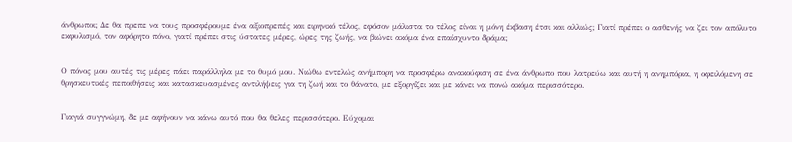άνθρωποι; Δε θα πρεπε να τους προσφέρουμε ένα αξιοπρεπές και ειρηνικό τέλος, εφόσον μάλιστα το τέλος είναι η μόνη έκβαση έτσι και αλλιώς; Γιατί πρέπει ο ασθενής να ζει τον απόλυτο εκφυλισμό, τον αφόρητο πόνο, γιατί πρέπει στις ύστατες μέρες, ώρες της ζωής, να βιώνει ακόμα ένα επαίσχυντο δράμα;


Ο πόνος μου αυτές τις μέρες πάει παράλληλα με το θυμό μου. Νιώθω εντελώς ανήμπορη να προσφέρω ανακούφιση σε ένα άνθρωπο που λατρεύω και αυτή η ανημπόρια, η οφειλόμενη σε θρησκευτικές πεποιθήσεις και κατασκευασμένες αντιλήψεις για τη ζωή και το θάνατο, με εξοργίζει και με κάνει να πονώ ακόμα περισσότερο.


Γιαγιά συγγνώμη, δε με αφήνουν να κάνω αυτό που θα θελες περισσότερο. Εύχομαι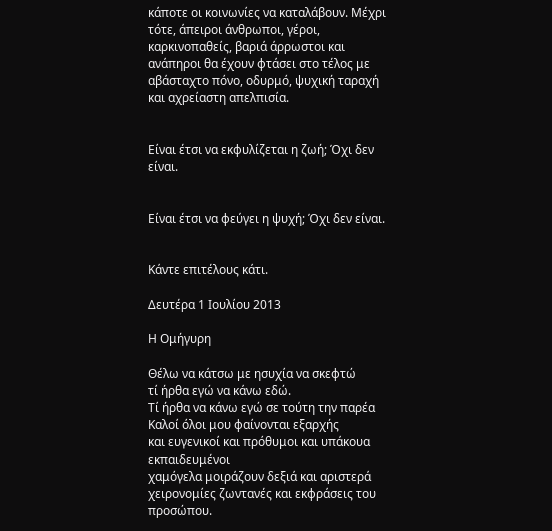κάποτε οι κοινωνίες να καταλάβουν. Μέχρι τότε, άπειροι άνθρωποι, γέροι, καρκινοπαθείς, βαριά άρρωστοι και ανάπηροι θα έχουν φτάσει στο τέλος με αβάσταχτο πόνο, οδυρμό, ψυχική ταραχή και αχρείαστη απελπισία.


Είναι έτσι να εκφυλίζεται η ζωή; Όχι δεν είναι.


Είναι έτσι να φεύγει η ψυχή; Όχι δεν είναι.


Κάντε επιτέλους κάτι.

Δευτέρα 1 Ιουλίου 2013

Η Ομήγυρη

Θέλω να κάτσω με ησυχία να σκεφτώ
τί ήρθα εγώ να κάνω εδώ.
Τί ήρθα να κάνω εγώ σε τούτη την παρέα
Καλοί όλοι μου φαίνονται εξαρχής
και ευγενικοί και πρόθυμοι και υπάκουα εκπαιδευμένοι
χαμόγελα μοιράζουν δεξιά και αριστερά
χειρονομίες ζωντανές και εκφράσεις του προσώπου.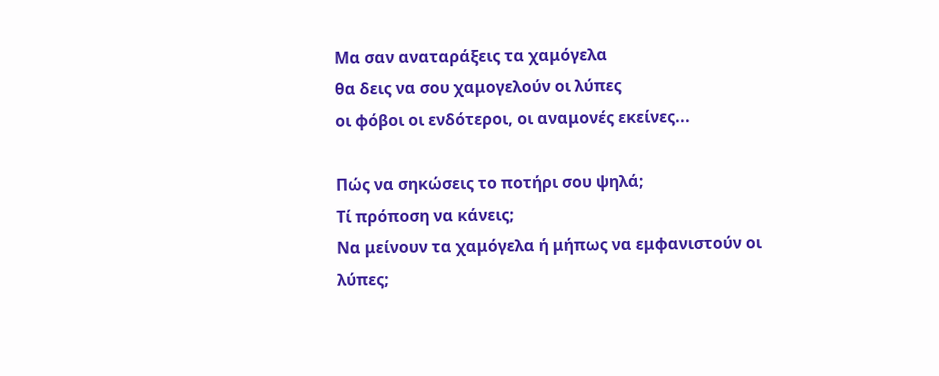Μα σαν αναταράξεις τα χαμόγελα
θα δεις να σου χαμογελούν οι λύπες
οι φόβοι οι ενδότεροι, οι αναμονές εκείνες...

Πώς να σηκώσεις το ποτήρι σου ψηλά;
Τί πρόποση να κάνεις;
Να μείνουν τα χαμόγελα ή μήπως να εμφανιστούν οι λύπες;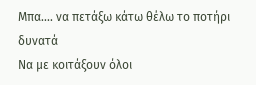Μπα.... να πετάξω κάτω θέλω το ποτήρι δυνατά
Να με κοιτάξουν όλοι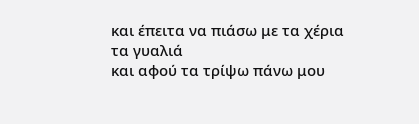και έπειτα να πιάσω με τα χέρια τα γυαλιά
και αφού τα τρίψω πάνω μου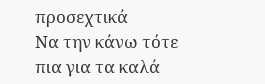προσεχτικά
Να την κάνω τότε πια για τα καλά